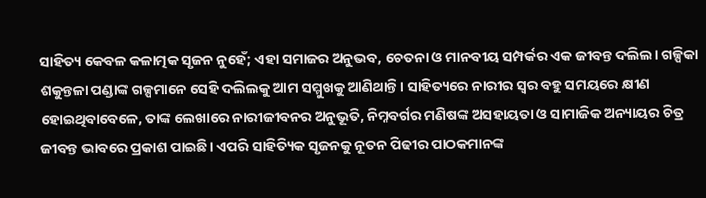ସାହିତ୍ୟ କେବଳ କଳାତ୍ମକ ସୃଜନ ନୁହେଁ; ଏହା ସମାଜର ଅନୁଭବ, ଚେତନା ଓ ମାନବୀୟ ସମ୍ପର୍କର ଏକ ଜୀବନ୍ତ ଦଲିଲ। ଗଳ୍ପିକା ଶକୁନ୍ତଳା ପଣ୍ଡାଙ୍କ ଗଳ୍ପମାନେ ସେହି ଦଲିଲକୁ ଆମ ସମ୍ମୁଖକୁ ଆଣିଥାନ୍ତି। ସାହିତ୍ୟରେ ନାରୀର ସ୍ଵର ବହୁ ସମୟରେ କ୍ଷୀଣ ହୋଇଥିବାବେଳେ, ତାଙ୍କ ଲେଖାରେ ନାରୀଜୀବନର ଅନୁଭୂତି, ନିମ୍ନବର୍ଗର ମଣିଷଙ୍କ ଅସହାୟତା ଓ ସାମାଜିକ ଅନ୍ୟାୟର ଚିତ୍ର ଜୀବନ୍ତ ଭାବରେ ପ୍ରକାଶ ପାଇଛି। ଏପରି ସାହିତ୍ୟିକ ସୃଜନକୁ ନୂତନ ପିଢୀର ପାଠକମାନଙ୍କ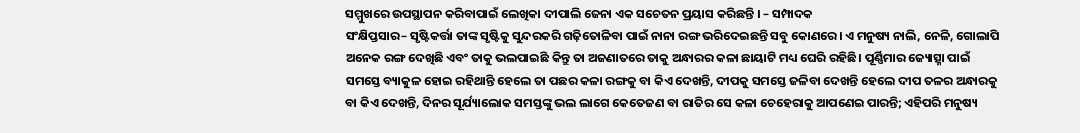ସମ୍ମୁଖରେ ଉପସ୍ଥାପନ କରିବାପାଇଁ ଲେଖିକା ଦୀପାଲି ଜେନା ଏକ ସଚେତନ ପ୍ରୟାସ କରିଛନ୍ତି । – ସମ୍ପାଦକ
ସଂକ୍ଷିପ୍ତସାର– ସୃଷ୍ଟିକର୍ତ୍ତା ତାଙ୍କ ସୃଷ୍ଟିକୁ ସୁନ୍ଦରକରି ଗଢ଼ିତୋଳିବା ପାଇଁ ନାନା ରଙ୍ଗ ଭରିଦେଇଛନ୍ତି ସବୁ କୋଣରେ। ଏ ମନୁଷ୍ୟ ନାଲି, ନେଳି, ଗୋଲାପି ଅନେକ ରଙ୍ଗ ଦେଖିଛି ଏବଂ ତାକୁ ଭଲପାଇଛି କିନ୍ତୁ ତା ଅଜଣାତରେ ତାକୁ ଅନ୍ଧାରର କଳା ଛାୟାଟି ମଧ୍ୟ ଘେରି ରହିଛି। ପୂର୍ଣ୍ଣିମାର ଜ୍ୟୋତ୍ସ୍ନା ପାଇଁ ସମସ୍ତେ ବ୍ୟାକୁଳ ହୋଇ ରହିଥାନ୍ତି ହେଲେ ତା ପଛର କଳା ରଙ୍ଗକୁ ବା କିଏ ଦେଖନ୍ତି, ଦୀପକୁ ସମସ୍ତେ ଜଳିବା ଦେଖନ୍ତି ହେଲେ ଦୀପ ତଳର ଅନ୍ଧାରକୁ ବା କିଏ ଦେଖନ୍ତି, ଦିନର ସୂର୍ଯ୍ୟାଲୋକ ସମସ୍ତଙ୍କୁ ଭଲ ଲାଗେ କେତେଜଣ ବା ରାତିର ସେ କଳା ଚେହେରାକୁ ଆପଣେଇ ପାରନ୍ତି; ଏହିପରି ମନୁଷ୍ୟ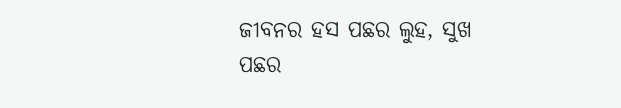ଜୀବନର ହସ ପଛର ଲୁହ, ସୁଖ ପଛର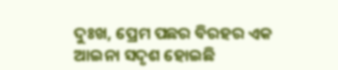ଦୁଃଖ, ପ୍ରେମ ପଛର ବିରହର ଏକ ଆଇନା ସଦୃଶ ହୋଇଛି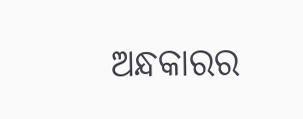ଅନ୍ଧକାରର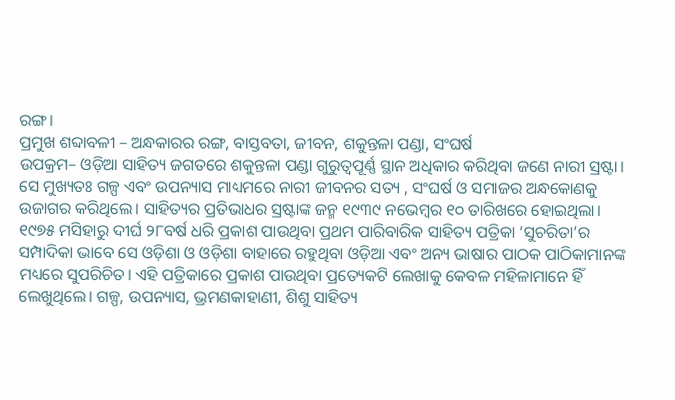ରଙ୍ଗ।
ପ୍ରମୁଖ ଶବ୍ଦାବଳୀ – ଅନ୍ଧକାରର ରଙ୍ଗ, ବାସ୍ତବତା, ଜୀବନ, ଶକୁନ୍ତଳା ପଣ୍ଡା, ସଂଘର୍ଷ
ଉପକ୍ରମ– ଓଡ଼ିଆ ସାହିତ୍ୟ ଜଗତରେ ଶକୁନ୍ତଳା ପଣ୍ଡା ଗୁରୁତ୍ୱପୂର୍ଣ୍ଣ ସ୍ଥାନ ଅଧିକାର କରିଥିବା ଜଣେ ନାରୀ ସ୍ରଷ୍ଟା। ସେ ମୁଖ୍ୟତଃ ଗଳ୍ପ ଏବଂ ଉପନ୍ୟାସ ମାଧ୍ୟମରେ ନାରୀ ଜୀବନର ସତ୍ୟ , ସଂଘର୍ଷ ଓ ସମାଜର ଅନ୍ଧକୋଣକୁ ଉଜାଗର କରିଥିଲେ। ସାହିତ୍ୟର ପ୍ରତିଭାଧର ସ୍ରଷ୍ଟାଙ୍କ ଜନ୍ମ ୧୯୩୯ ନଭେମ୍ବର ୧୦ ତାରିଖରେ ହୋଇଥିଲା। ୧୯୭୫ ମସିହାରୁ ଦୀର୍ଘ ୨୮ବର୍ଷ ଧରି ପ୍ରକାଶ ପାଉଥିବା ପ୍ରଥମ ପାରିବାରିକ ସାହିତ୍ୟ ପତ୍ରିକା ‘ସୁଚରିତା’ର ସମ୍ପାଦିକା ଭାବେ ସେ ଓଡ଼ିଶା ଓ ଓଡ଼ିଶା ବାହାରେ ରହୁଥିବା ଓଡ଼ିଆ ଏବଂ ଅନ୍ୟ ଭାଷାର ପାଠକ ପାଠିକାମାନଙ୍କ ମଧ୍ୟରେ ସୁପରିଚିତ। ଏହି ପତ୍ରିକାରେ ପ୍ରକାଶ ପାଉଥିବା ପ୍ରତ୍ୟେକଟି ଲେଖାକୁ କେବଳ ମହିଳାମାନେ ହିଁ ଲେଖୁଥିଲେ। ଗଳ୍ପ, ଉପନ୍ୟାସ, ଭ୍ରମଣକାହାଣୀ, ଶିଶୁ ସାହିତ୍ୟ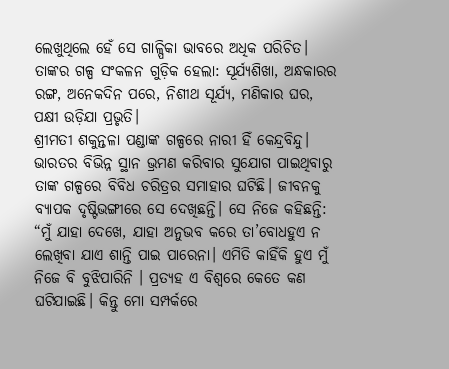ଲେଖୁଥିଲେ ହେଁ ସେ ଗାଳ୍ପିକା ଭାବରେ ଅଧିକ ପରିଚିତ। ତାଙ୍କର ଗଳ୍ପ ସଂକଳନ ଗୁଡ଼ିକ ହେଲା: ସୂର୍ଯ୍ୟଶିଖା, ଅନ୍ଧକାରର ରଙ୍ଗ, ଅନେକଦିନ ପରେ, ନିଶୀଥ ସୂର୍ଯ୍ୟ, ମଣିକାର ଘର, ପକ୍ଷୀ ଉଡ଼ିଯା ପ୍ରଭୃତି।
ଶ୍ରୀମତୀ ଶକୁନ୍ତଳା ପଣ୍ଡାଙ୍କ ଗଳ୍ପରେ ନାରୀ ହିଁ କେନ୍ଦ୍ରବିନ୍ଦୁ। ଭାରତର ବିଭିନ୍ନ ସ୍ଥାନ ଭ୍ରମଣ କରିବାର ସୁଯୋଗ ପାଇଥିବାରୁ ତାଙ୍କ ଗଳ୍ପରେ ବିବିଧ ଚରିତ୍ରର ସମାହାର ଘଟିଛି। ଜୀବନକୁ ବ୍ୟାପକ ଦୃଷ୍ଟିଭଙ୍ଗୀରେ ସେ ଦେଖିଛନ୍ତି। ସେ ନିଜେ କହିଛନ୍ତି: “ମୁଁ ଯାହା ଦେଖେ, ଯାହା ଅନୁଭବ କରେ ତା’ବୋଧହୁଏ ନ ଲେଖିବା ଯାଏ ଶାନ୍ତି ପାଇ ପାରେନା। ଏମିତି କାହିଁକି ହୁଏ ମୁଁ ନିଜେ ବି ବୁଝିପାରିନି । ପ୍ରତ୍ୟହ ଏ ବିଶ୍ଵରେ କେତେ କଣ ଘଟିଯାଇଛି। କିନ୍ତୁ ମୋ ସମ୍ପର୍କରେ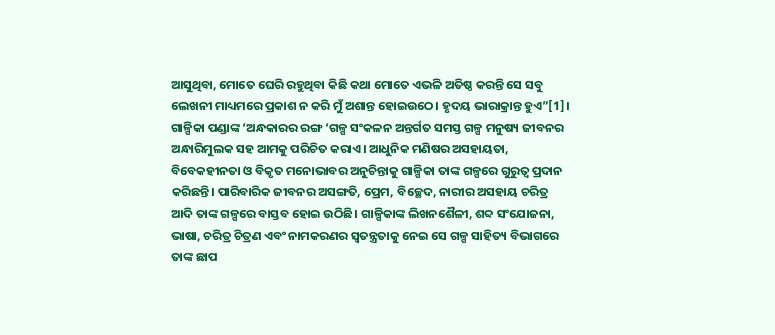ଆସୁଥିବା, ମୋତେ ଘେରି ରହୁଥିବା କିଛି କଥା ମୋତେ ଏଭଳି ଅତିଷ୍ଠ କରନ୍ତି ସେ ସବୁ ଲେଖନୀ ମାଧ୍ୟମରେ ପ୍ରକାଶ ନ କରି ମୁଁ ଅଶାନ୍ତ ହୋଇଉଠେ। ହୃଦୟ ଭାରାକ୍ରାନ୍ତ ହୁଏ”[1]।
ଗାଳ୍ପିକା ପଣ୍ଡାଙ୍କ ‘ଅନ୍ଧକାରର ରଙ୍ଗ ‘ଗଳ୍ପ ସଂକଳନ ଅନ୍ତର୍ଗତ ସମସ୍ତ ଗଳ୍ପ ମନୁଷ୍ୟ ଜୀବନର ଅନ୍ଧାରିମୁଲକ ସହ ଆମକୁ ପରିଚିତ କରାଏ। ଆଧୁନିକ ମଣିଷର ଅସହାୟତା, ବିବେକହୀନତା ଓ ବିକୃତ ମନୋଭାବର ଅନୁଚିନ୍ତାକୁ ଗାଳ୍ପିକା ତାଙ୍କ ଗଳ୍ପରେ ଗୁରୁତ୍ଵ ପ୍ରଦାନ କରିଛନ୍ତି। ପାରିବାରିକ ଜୀବନର ଅସଙ୍ଗତି, ପ୍ରେମ, ବିଚ୍ଛେଦ, ନାରୀର ଅସହାୟ ଚରିତ୍ର ଆଦି ତାଙ୍କ ଗଳ୍ପରେ ବାସ୍ତବ ହୋଇ ଉଠିଛି। ଗାଳ୍ପିକାଙ୍କ ଲିଖନଶୈଳୀ, ଶବ୍ଦ ସଂଯୋଜନା, ଭାଷା, ଚରିତ୍ର ଚିତ୍ରଣ ଏବଂ ନାମକରଣର ସ୍ଵତନ୍ତ୍ରତାକୁ ନେଇ ସେ ଗଳ୍ପ ସାହିତ୍ୟ ବିଭାଗରେ ତାଙ୍କ ଛାପ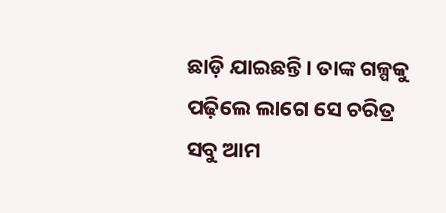ଛାଡ଼ି ଯାଇଛନ୍ତି। ତାଙ୍କ ଗଳ୍ପକୁ ପଢ଼ିଲେ ଲାଗେ ସେ ଚରିତ୍ର ସବୁ ଆମ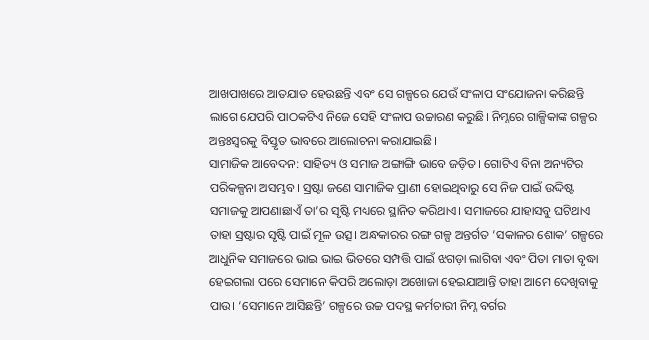ଆଖପାଖରେ ଆତଯାତ ହେଉଛନ୍ତି ଏବଂ ସେ ଗଳ୍ପରେ ଯେଉଁ ସଂଳାପ ସଂଯୋଜନା କରିଛନ୍ତି ଲାଗେ ଯେପରି ପାଠକଟିଏ ନିଜେ ସେହି ସଂଳାପ ଉଚ୍ଚାରଣ କରୁଛି। ନିମ୍ନରେ ଗାଳ୍ପିକାଙ୍କ ଗଳ୍ପର ଅନ୍ତଃସ୍ଵରକୁ ବିସ୍ତୃତ ଭାବରେ ଆଲୋଚନା କରାଯାଇଛି।
ସାମାଜିକ ଆବେଦନ: ସାହିତ୍ୟ ଓ ସମାଜ ଅଙ୍ଗାଙ୍ଗି ଭାବେ ଜଡ଼ିତ। ଗୋଟିଏ ବିନା ଅନ୍ୟଟିର ପରିକଳ୍ପନା ଅସମ୍ଭବ। ସ୍ରଷ୍ଟା ଜଣେ ସାମାଜିକ ପ୍ରାଣୀ ହୋଇଥିବାରୁ ସେ ନିଜ ପାଇଁ ଉଦ୍ଦିଷ୍ଟ ସମାଜକୁ ଆପଣାଛାଏଁ ତା’ର ସୃଷ୍ଟି ମଧ୍ୟରେ ସ୍ଥାନିତ କରିଥାଏ। ସମାଜରେ ଯାହାସବୁ ଘଟିଥାଏ ତାହା ସ୍ରଷ୍ଟାର ସୃଷ୍ଟି ପାଇଁ ମୂଳ ଉତ୍ସ। ଅନ୍ଧକାରର ରଙ୍ଗ ଗଳ୍ପ ଅନ୍ତର୍ଗତ ‘ସକାଳର ଶୋକ’ ଗଳ୍ପରେ ଆଧୁନିକ ସମାଜରେ ଭାଇ ଭାଇ ଭିତରେ ସମ୍ପତ୍ତି ପାଇଁ ଝଗଡ଼ା ଲାଗିବା ଏବଂ ପିତା ମାତା ବୃଦ୍ଧା ହେଇଗଲା ପରେ ସେମାନେ କିପରି ଅଲୋଡ଼ା ଅଖୋଜା ହେଇଯାଆନ୍ତି ତାହା ଆମେ ଦେଖିବାକୁ ପାଉ। ‘ସେମାନେ ଆସିଛନ୍ତି’ ଗଳ୍ପରେ ଉଚ୍ଚ ପଦସ୍ଥ କର୍ମଚାରୀ ନିମ୍ନ ବର୍ଗର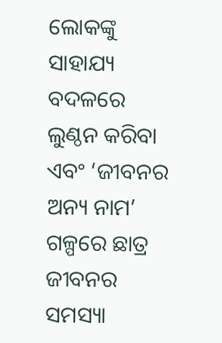ଲୋକଙ୍କୁ ସାହାଯ୍ୟ ବଦଳରେ ଲୁଣ୍ଠନ କରିବା ଏବଂ ‘ଜୀବନର ଅନ୍ୟ ନାମ’ ଗଳ୍ପରେ ଛାତ୍ର ଜୀବନର ସମସ୍ୟା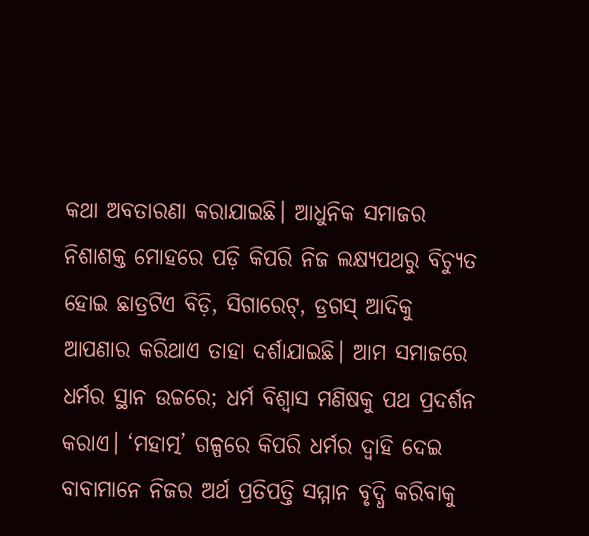କଥା ଅବତାରଣା କରାଯାଇଛି। ଆଧୁନିକ ସମାଜର ନିଶାଶକ୍ତ ମୋହରେ ପଡ଼ି କିପରି ନିଜ ଲକ୍ଷ୍ୟପଥରୁ ବିଚ୍ୟୁତ ହୋଇ ଛାତ୍ରଟିଏ ବିଡ଼ି, ସିଗାରେଟ୍, ଡ୍ରଗସ୍ ଆଦିକୁ ଆପଣାର କରିଥାଏ ତାହା ଦର୍ଶାଯାଇଛି। ଆମ ସମାଜରେ ଧର୍ମର ସ୍ଥାନ ଉଚ୍ଚରେ; ଧର୍ମ ବିଶ୍ଵାସ ମଣିଷକୁ ପଥ ପ୍ରଦର୍ଶନ କରାଏ। ‘ମହାତ୍ମ’ ଗଳ୍ପରେ କିପରି ଧର୍ମର ଦ୍ଵାହି ଦେଇ ବାବାମାନେ ନିଜର ଅର୍ଥ ପ୍ରତିପତ୍ତି ସମ୍ମାନ ବୃଦ୍ଧି କରିବାକୁ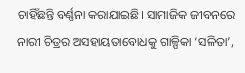ଚାହିଁଛନ୍ତି ବର୍ଣ୍ଣନା କରାଯାଇଛି। ସାମାଜିକ ଜୀବନରେ ନାରୀ ଚିତ୍ରର ଅସହାୟତାବୋଧକୁ ଗାଳ୍ପିକା ‘ସଳିତା’,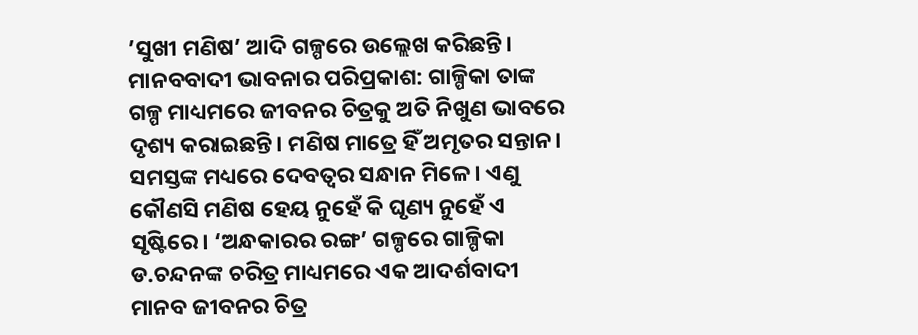’ସୁଖୀ ମଣିଷ’ ଆଦି ଗଳ୍ପରେ ଉଲ୍ଲେଖ କରିଛନ୍ତି।
ମାନବବାଦୀ ଭାବନାର ପରିପ୍ରକାଶ: ଗାଳ୍ପିକା ତାଙ୍କ ଗଳ୍ପ ମାଧ୍ୟମରେ ଜୀବନର ଚିତ୍ରକୁ ଅତି ନିଖୁଣ ଭାବରେ ଦୃଶ୍ୟ କରାଇଛନ୍ତି। ମଣିଷ ମାତ୍ରେ ହିଁ ଅମୃତର ସନ୍ତାନ। ସମସ୍ତଙ୍କ ମଧ୍ୟରେ ଦେବତ୍ଵର ସନ୍ଧାନ ମିଳେ। ଏଣୁ କୌଣସି ମଣିଷ ହେୟ ନୁହେଁ କି ଘୃଣ୍ୟ ନୁହେଁ ଏ ସୃଷ୍ଟିରେ। ‘ଅନ୍ଧକାରର ରଙ୍ଗ’ ଗଳ୍ପରେ ଗାଳ୍ପିକା ଡ.ଚନ୍ଦନଙ୍କ ଚରିତ୍ର ମାଧ୍ୟମରେ ଏକ ଆଦର୍ଶବାଦୀ ମାନବ ଜୀବନର ଚିତ୍ର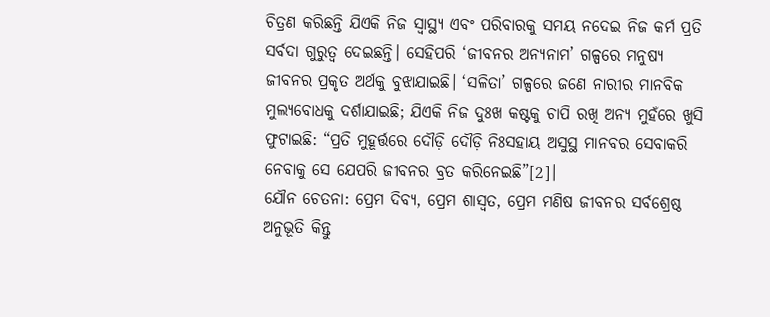ଚିତ୍ରଣ କରିଛନ୍ତି ଯିଏକି ନିଜ ସ୍ଵାସ୍ଥ୍ୟ ଏବଂ ପରିବାରକୁ ସମୟ ନଦେଇ ନିଜ କର୍ମ ପ୍ରତି ସର୍ବଦା ଗୁରୁତ୍ୱ ଦେଇଛନ୍ତି। ସେହିପରି ‘ଜୀବନର ଅନ୍ୟନାମ’ ଗଳ୍ପରେ ମନୁଷ୍ୟ ଜୀବନର ପ୍ରକୃତ ଅର୍ଥକୁ ବୁଝାଯାଇଛି। ‘ସଳିତା’ ଗଳ୍ପରେ ଜଣେ ନାରୀର ମାନବିକ ମୁଲ୍ୟବୋଧକୁ ଦର୍ଶାଯାଇଛି; ଯିଏକି ନିଜ ଦୁଃଖ କଷ୍ଟକୁ ଚାପି ରଖି ଅନ୍ୟ ମୁହଁରେ ଖୁସି ଫୁଟାଇଛି: “ପ୍ରତି ମୁହୂର୍ତ୍ତରେ ଦୌଡ଼ି ଦୌଡ଼ି ନିଃସହାୟ ଅସୁସ୍ଥ ମାନବର ସେବାକରି ନେବାକୁ ସେ ଯେପରି ଜୀବନର ବ୍ରତ କରିନେଇଛି”[2]।
ଯୌନ ଚେତନା: ପ୍ରେମ ଦିବ୍ୟ, ପ୍ରେମ ଶାସ୍ଵତ, ପ୍ରେମ ମଣିଷ ଜୀବନର ସର୍ବଶ୍ରେଷ୍ଠ ଅନୁଭୂତି କିନ୍ତୁ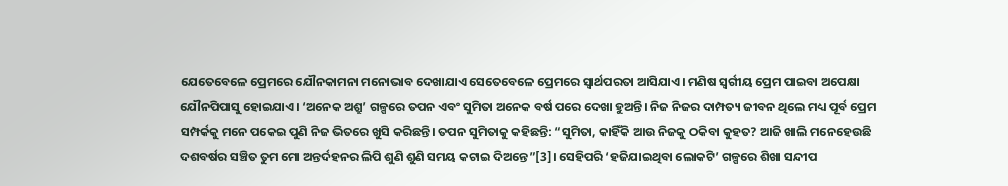ଯେତେବେଳେ ପ୍ରେମରେ ଯୌନକାମନା ମନୋଭାବ ଦେଖାଯାଏ ସେତେବେଳେ ପ୍ରେମରେ ସ୍ଵାର୍ଥପରତା ଆସିଯାଏ। ମଣିଷ ସ୍ୱର୍ଗୀୟ ପ୍ରେମ ପାଇବା ଅପେକ୍ଷା ଯୌନପିପାସୁ ହୋଇଯାଏ। ‘ଅନେକ ଅଶ୍ରୁ’ ଗଳ୍ପରେ ତପନ ଏବଂ ସୁମିତା ଅନେକ ବର୍ଷ ପରେ ଦେଖା ହୁଅନ୍ତି। ନିଜ ନିଜର ଦାମ୍ପତ୍ୟ ଜୀବନ ଥିଲେ ମଧ୍ୟ ପୂର୍ବ ପ୍ରେମ ସମ୍ପର୍କକୁ ମନେ ପକେଇ ପୁଣି ନିଜ ଭିତରେ ଖୁସି କରିଛନ୍ତି। ତପନ ସୁମିତାକୁ କହିଛନ୍ତି: “ସୁମିତା, କାହିଁକି ଆଉ ନିଜକୁ ଠକିବା କୁହତ? ଆଜି ଖାଲି ମନେହେଉଛି ଦଶବର୍ଷର ସଞ୍ଚିତ ତୁମ ମୋ ଅନ୍ତର୍ଦହନର ଲିପି ଶୁଣି ଶୁଣି ସମୟ କଟାଇ ଦିଅନ୍ତେ”[3]। ସେହିପରି ‘ହଜିଯାଇଥିବା ଲୋକଟି’ ଗଳ୍ପରେ ଶିଖା ସନ୍ଦୀପ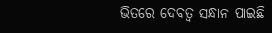ଭିତରେ ଦେବତ୍ଵ ସନ୍ଧାନ ପାଇଛି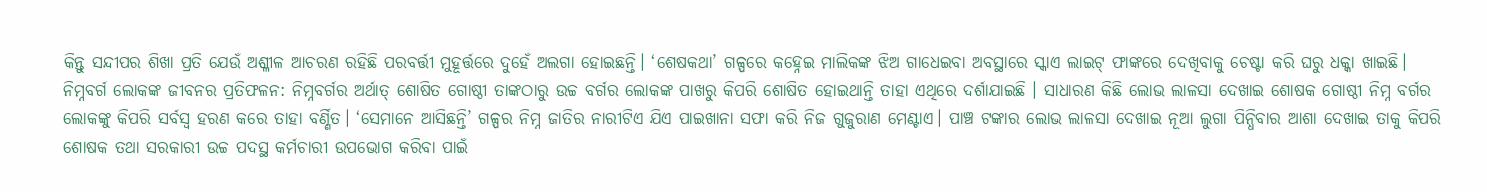କିନ୍ତୁ ସନ୍ଦୀପର ଶିଖା ପ୍ରତି ଯେଉଁ ଅଶ୍ଳୀଳ ଆଚରଣ ରହିଛି ପରବର୍ତ୍ତୀ ମୁହୂର୍ତ୍ତରେ ଦୁହେଁ ଅଲଗା ହୋଇଛନ୍ତି। ‘ଶେଷକଥା’ ଗଳ୍ପରେ କହ୍ନେଇ ମାଲିକଙ୍କ ଝିଅ ଗାଧେଇବା ଅବସ୍ଥାରେ ସ୍କାଏ ଲାଇଟ୍ ଫାଙ୍କରେ ଦେଖିବାକୁ ଚେଷ୍ଟା କରି ଘରୁ ଧକ୍କା ଖାଇଛି।
ନିମ୍ନବର୍ଗ ଲୋକଙ୍କ ଜୀବନର ପ୍ରତିଫଳନ: ନିମ୍ନବର୍ଗର ଅର୍ଥାତ୍ ଶୋଷିତ ଗୋଷ୍ଠୀ ତାଙ୍କଠାରୁ ଉଚ୍ଚ ବର୍ଗର ଲୋକଙ୍କ ପାଖରୁ କିପରି ଶୋଷିତ ହୋଇଥାନ୍ତି ତାହା ଏଥିରେ ଦର୍ଶାଯାଇଛି । ସାଧାରଣ କିଛି ଲୋଭ ଲାଳସା ଦେଖାଇ ଶୋଷକ ଗୋଷ୍ଠୀ ନିମ୍ନ ବର୍ଗର ଲୋକଙ୍କୁ କିପରି ସର୍ବସ୍ଵ ହରଣ କରେ ତାହା ବର୍ଣ୍ଣିତ। ‘ସେମାନେ ଆସିଛନ୍ତି’ ଗଳ୍ପର ନିମ୍ନ ଜାତିର ନାରୀଟିଏ ଯିଏ ପାଇଖାନା ସଫା କରି ନିଜ ଗୁଜୁରାଣ ମେଣ୍ଟାଏ। ପାଞ୍ଚ ଟଙ୍କାର ଲୋଭ ଲାଳସା ଦେଖାଇ ନୂଆ ଲୁଗା ପିନ୍ଧିବାର ଆଶା ଦେଖାଇ ତାକୁ କିପରି ଶୋଷକ ତଥା ସରକାରୀ ଉଚ୍ଚ ପଦସ୍ଥ କର୍ମଚାରୀ ଉପଭୋଗ କରିବା ପାଇଁ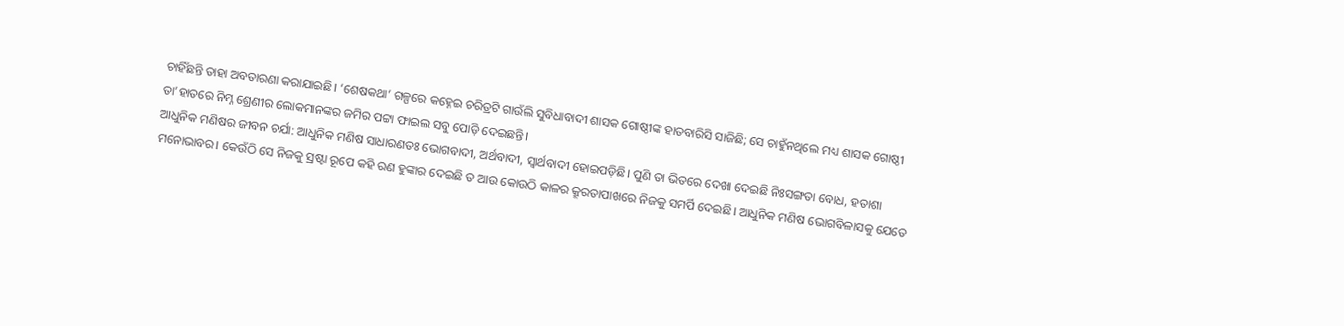ଚାହିଁଛନ୍ତି ତାହା ଅବତାରଣା କରାଯାଇଛି। ‘ଶେଷକଥା’ ଗଳ୍ପରେ କହ୍ନେଇ ଚରିତ୍ରଟି ଗାଉଁଲି ସୁବିଧାବାଦୀ ଶାସକ ଗୋଷ୍ଠୀଙ୍କ ହାତବାରିସି ସାଜିଛି; ସେ ଚାହୁଁନଥିଲେ ମଧ୍ୟ ଶାସକ ଗୋଷ୍ଠୀ ତା’ହାତରେ ନିମ୍ନ ଶ୍ରେଣୀର ଲୋକମାନଙ୍କର ଜମିର ପଟ୍ଟା ଫାଇଲ ସବୁ ପୋଡ଼ି ଦେଇଛନ୍ତି।
ଆଧୁନିକ ମଣିଷର ଜୀବନ ଚର୍ଯା: ଆଧୁନିକ ମଣିଷ ସାଧାରଣତଃ ଭୋଗବାଦୀ, ଅର୍ଥବାଦୀ, ସ୍ଵାର୍ଥବାଦୀ ହୋଇପଡ଼ିଛି। ପୁଣି ତା ଭିତରେ ଦେଖା ଦେଇଛି ନିଃସଙ୍ଗତା ବୋଧ, ହତାଶା ମନୋଭାବର। କେଉଁଠି ସେ ନିଜକୁ ସ୍ରଷ୍ଟା ରୂପେ କହି ରଣ ହୁଙ୍କାର ଦେଇଛି ତ ଆଉ କୋଉଠି କାଳର କ୍ରୂରତାପାଖରେ ନିଜକୁ ସମର୍ପି ଦେଇଛି। ଆଧୁନିକ ମଣିଷ ଭୋଗବିଳାସକୁ ଯେତେ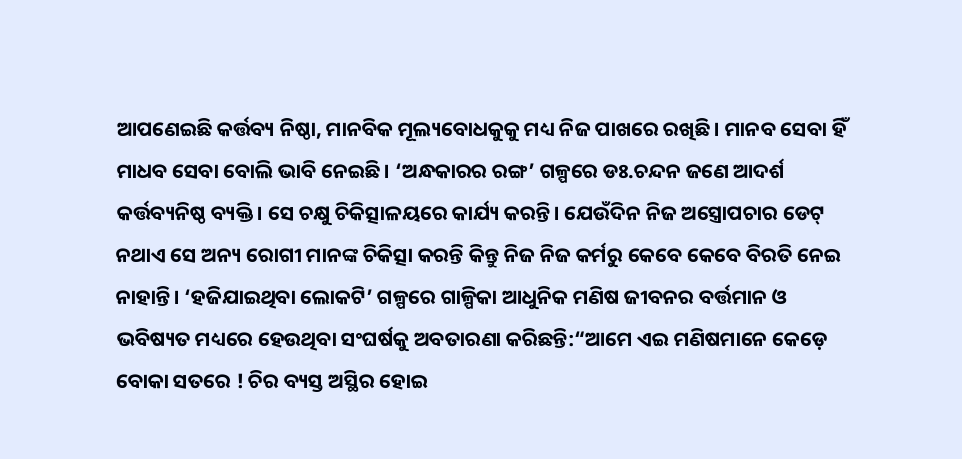ଆପଣେଇଛି କର୍ତ୍ତବ୍ୟ ନିଷ୍ଠା, ମାନବିକ ମୂଲ୍ୟବୋଧକୁକୁ ମଧ୍ୟ ନିଜ ପାଖରେ ରଖିଛି। ମାନବ ସେବା ହିଁ ମାଧବ ସେବା ବୋଲି ଭାବି ନେଇଛି। ‘ଅନ୍ଧକାରର ରଙ୍ଗ’ ଗଳ୍ପରେ ଡଃ.ଚନ୍ଦନ ଜଣେ ଆଦର୍ଶ କର୍ତ୍ତବ୍ୟନିଷ୍ଠ ବ୍ୟକ୍ତି। ସେ ଚକ୍ଷୁ ଚିକିତ୍ସାଳୟରେ କାର୍ଯ୍ୟ କରନ୍ତି। ଯେଉଁଦିନ ନିଜ ଅସ୍ତ୍ରୋପଚାର ଡେଟ୍ ନଥାଏ ସେ ଅନ୍ୟ ରୋଗୀ ମାନଙ୍କ ଚିକିତ୍ସା କରନ୍ତି କିନ୍ତୁ ନିଜ ନିଜ କର୍ମରୁ କେବେ କେବେ ବିରତି ନେଇ ନାହାନ୍ତି। ‘ହଜିଯାଇଥିବା ଲୋକଟି’ ଗଳ୍ପରେ ଗାଳ୍ପିକା ଆଧୁନିକ ମଣିଷ ଜୀବନର ବର୍ତ୍ତମାନ ଓ ଭବିଷ୍ୟତ ମଧ୍ୟରେ ହେଉଥିବା ସଂଘର୍ଷକୁ ଅବତାରଣା କରିଛନ୍ତି:“ଆମେ ଏଇ ମଣିଷମାନେ କେଡ଼େ ବୋକା ସତରେ ! ଚିର ବ୍ୟସ୍ତ ଅସ୍ଥିର ହୋଇ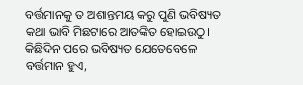ବର୍ତ୍ତମାନକୁ ତ ଅଶାନ୍ତମୟ କରୁ ପୁଣି ଭବିଷ୍ୟତ କଥା ଭାବି ମିଛଟାରେ ଆତଙ୍କିତ ହୋଇଉଠୁ। କିଛିଦିନ ପରେ ଭବିଷ୍ୟତ ଯେତେବେଳେ ବର୍ତ୍ତମାନ ହୁଏ,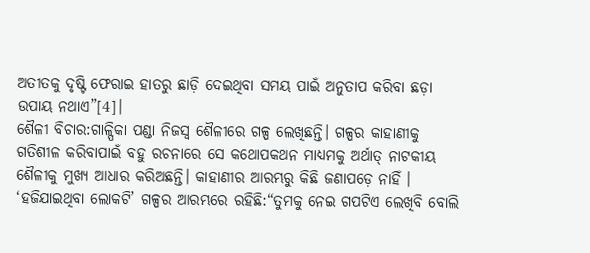ଅତୀତକୁ ଦୃଷ୍ଟି ଫେରାଇ ହାତରୁ ଛାଡ଼ି ଦେଇଥିବା ସମୟ ପାଇଁ ଅନୁତାପ କରିବା ଛଡ଼ା ଉପାୟ ନଥାଏ”[4]।
ଶୈଳୀ ବିଚାର:ଗାଳ୍ପିକା ପଣ୍ଡା ନିଜସ୍ଵ ଶୈଳୀରେ ଗଳ୍ପ ଲେଖିଛନ୍ତି। ଗଳ୍ପର କାହାଣୀକୁ ଗତିଶୀଳ କରିବାପାଇଁ ବହୁ ରଚନାରେ ସେ କଥୋପକଥନ ମାଧ୍ୟମକୁ ଅର୍ଥାତ୍ ନାଟକୀୟ ଶୈଳୀକୁ ମୁଖ୍ୟ ଆଧାର କରିଅଛନ୍ତି। କାହାଣୀର ଆରମ୍ଭରୁ କିଛି ଜଣାପଡ଼େ ନାହିଁ । ‘ହଜିଯାଇଥିବା ଲୋକଟି’ ଗଳ୍ପର ଆରମ୍ଭରେ ରହିଛି:“ତୁମକୁ ନେଇ ଗପଟିଏ ଲେଖିବି ବୋଲି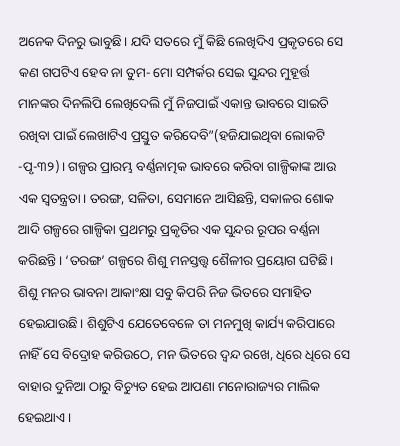ଅନେକ ଦିନରୁ ଭାବୁଛି। ଯଦି ସତରେ ମୁଁ କିଛି ଲେଖିଦିଏ ପ୍ରକୃତରେ ସେ କଣ ଗପଟିଏ ହେବ ନା ତୁମ- ମୋ ସମ୍ପର୍କର ସେଇ ସୁନ୍ଦର ମୁହୂର୍ତ୍ତ ମାନଙ୍କର ଦିନଲିପି ଲେଖିଦେଲି ମୁଁ ନିଜପାଇଁ ଏକାନ୍ତ ଭାବରେ ସାଇତି ରଖିବା ପାଇଁ ଲେଖାଟିଏ ପ୍ରସ୍ତୁତ କରିଦେବି”(ହଜିଯାଇଥିବା ଲୋକଟି -ପୃ-୩୨)। ଗଳ୍ପର ପ୍ରାରମ୍ଭ ବର୍ଣ୍ଣନାତ୍ମକ ଭାବରେ କରିବା ଗାଳ୍ପିକାଙ୍କ ଆଉ ଏକ ସ୍ଵତନ୍ତ୍ରତା। ତରଙ୍ଗ, ସଳିତା, ସେମାନେ ଆସିଛନ୍ତି, ସକାଳର ଶୋକ ଆଦି ଗଳ୍ପରେ ଗାଳ୍ପିକା ପ୍ରଥମରୁ ପ୍ରକୃତିର ଏକ ସୁନ୍ଦର ରୂପର ବର୍ଣ୍ଣନା କରିଛନ୍ତି। ‘ତରଙ୍ଗ’ ଗଳ୍ପରେ ଶିଶୁ ମନସ୍ତତ୍ତ୍ୱ ଶୈଳୀର ପ୍ରୟୋଗ ଘଟିଛି। ଶିଶୁ ମନର ଭାବନା ଆକାଂକ୍ଷା ସବୁ କିପରି ନିଜ ଭିତରେ ସମାହିତ ହେଇଯାଉଛି। ଶିଶୁଟିଏ ଯେତେବେଳେ ତା ମନମୁଖି କାର୍ଯ୍ୟ କରିପାରେ ନାହିଁ ସେ ବିଦ୍ରୋହ କରିଉଠେ, ମନ ଭିତରେ ଦ୍ଵନ୍ଦ ରଖେ, ଧିରେ ଧିରେ ସେ ବାହାର ଦୁନିଆ ଠାରୁ ବିଚ୍ୟୁତ ହେଇ ଆପଣା ମନୋରାଜ୍ୟର ମାଲିକ ହେଇଥାଏ।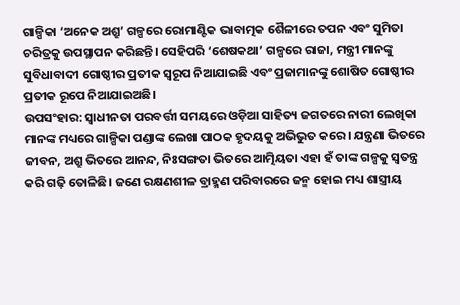ଗାଳ୍ପିକା ‘ଅନେକ ଅଶ୍ରୁ’ ଗଳ୍ପରେ ରୋମାଣ୍ଟିକ ଭାବାତ୍ମକ ଶୈଳୀରେ ତପନ ଏବଂ ସୁମିତା ଚରିତ୍ରକୁ ଉପସ୍ଥାପନ କରିଛନ୍ତି। ସେହିପରି ‘ଶେଷକଥା’ ଗଳ୍ପରେ ରାଜା, ମନ୍ତ୍ରୀ ମାନଙ୍କୁ ସୁବିଧାବାଦୀ ଗୋଷ୍ଠୀର ପ୍ରତୀକ ସ୍ଵରୂପ ନିଆଯାଇଛି ଏବଂ ପ୍ରଜାମାନଙ୍କୁ ଶୋଷିତ ଗୋଷ୍ଠୀର ପ୍ରତୀକ ରୂପେ ନିଆଯାଇଅଛି।
ଉପସଂହାର: ସ୍ୱାଧୀନତା ପରବର୍ତ୍ତୀ ସମୟରେ ଓଡ଼ିଆ ସାହିତ୍ୟ ଜଗତରେ ନାରୀ ଲେଖିକା ମାନଙ୍କ ମଧ୍ୟରେ ଗାଳ୍ପିକା ପଣ୍ଡାଙ୍କ ଲେଖା ପାଠକ ହୃଦୟକୁ ଅଭିଭୁତ କରେ। ଯନ୍ତ୍ରଣା ଭିତରେ ଜୀବନ, ଅଶ୍ରୁ ଭିତରେ ଆନନ୍ଦ, ନିଃସଙ୍ଗତା ଭିତରେ ଆତ୍ମିୟତା ଏହା ହଁ ତାଙ୍କ ଗଳ୍ପକୁ ସ୍ଵତନ୍ତ୍ର କରି ଗଢ଼ି ତୋଳିଛି। ଜଣେ ରକ୍ଷଣଶୀଳ ବ୍ରାହ୍ମଣ ପରିବାରରେ ଜନ୍ମ ହୋଇ ମଧ୍ୟ ଶାସ୍ତ୍ରୀୟ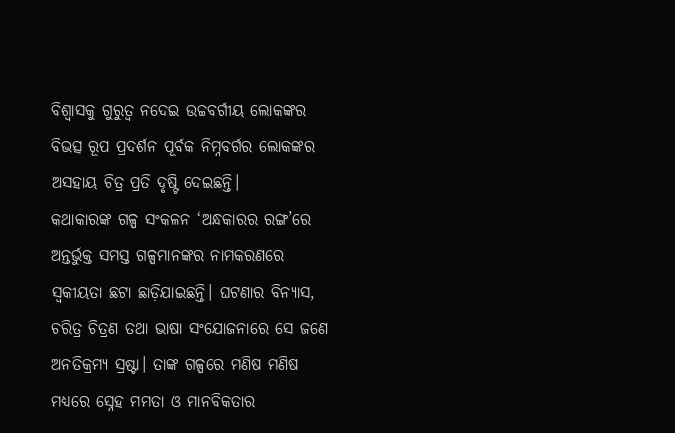ବିଶ୍ୱାସକୁ ଗୁରୁତ୍ଵ ନଦେଇ ଉଚ୍ଚବର୍ଗୀୟ ଲୋକଙ୍କର ବିଭତ୍ସ ରୂପ ପ୍ରଦର୍ଶନ ପୂର୍ବକ ନିମ୍ନବର୍ଗର ଲୋକଙ୍କର ଅସହାୟ ଚିତ୍ର ପ୍ରତି ଦୃଷ୍ଟି ଦେଇଛନ୍ତି।
କଥାକାରଙ୍କ ଗଳ୍ପ ସଂକଳନ ‘ଅନ୍ଧକାରର ରଙ୍ଗ’ରେ ଅନ୍ତର୍ଭୁକ୍ତ ସମସ୍ତ ଗଳ୍ପମାନଙ୍କର ନାମକରଣରେ ସ୍ଵକୀୟତା ଛଟା ଛାଡ଼ିଯାଇଛନ୍ତି। ଘଟଣାର ବିନ୍ୟାସ, ଚରିତ୍ର ଚିତ୍ରଣ ତଥା ଭାଷା ସଂଯୋଜନାରେ ସେ ଜଣେ ଅନତିକ୍ରମ୍ୟ ସ୍ରଷ୍ଟା। ତାଙ୍କ ଗଳ୍ପରେ ମଣିଷ ମଣିଷ ମଧ୍ୟରେ ସ୍ନେହ ମମତା ଓ ମାନବିକତାର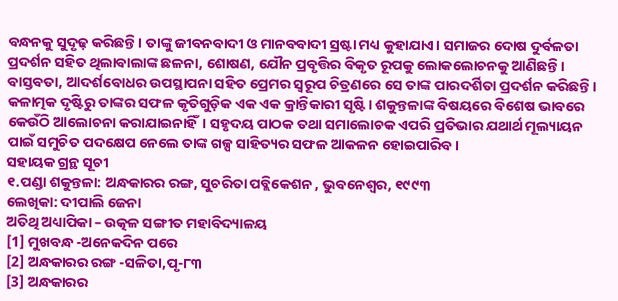ବନ୍ଧନକୁ ସୁଦୃଢ଼ କରିଛନ୍ତି। ତାଙ୍କୁ ଜୀବନବାଦୀ ଓ ମାନବବାଦୀ ସ୍ରଷ୍ଟା ମଧ୍ୟ କୁହାଯାଏ। ସମାଜର ଦୋଷ ଦୁର୍ବଳତା ପ୍ରଦର୍ଶନ ସହିତ ଥିଲାବାଲାଙ୍କ ଛଳନା, ଶୋଷଣ, ଯୌନ ପ୍ରବୃତ୍ତିର ବିକୃତ ରୂପକୁ ଲୋକଲୋଚନକୁ ଆଣିଛନ୍ତି। ବାସ୍ତବତା, ଆଦର୍ଶବୋଧର ଉପସ୍ଥାପନା ସହିତ ପ୍ରେମର ସ୍ଵରୂପ ଚିତ୍ରଣରେ ସେ ତାଙ୍କ ପାରଦର୍ଶିତା ପ୍ରଦର୍ଶନ କରିଛନ୍ତି। କଳାତ୍ମକ ଦୃଷ୍ଟିରୁ ତାଙ୍କର ସଫଳ କୃତିଗୁଡ଼ିକ ଏକ ଏକ କ୍ରାନ୍ତିକାରୀ ସୃଷ୍ଟି। ଶକୁନ୍ତଳାଙ୍କ ବିଷୟରେ ବିଶେଷ ଭାବରେ କେଉଁଠି ଆଲୋଚନା କରାଯାଇନାହିଁ। ସହୃଦୟ ପାଠକ ତଥା ସମାଲୋଚକ ଏପରି ପ୍ରତିଭାର ଯଥାର୍ଥ ମୂଲ୍ୟାୟନ ପାଇଁ ସମୁଚିତ ପଦକ୍ଷେପ ନେଲେ ତାଙ୍କ ଗଳ୍ପ ସାହିତ୍ୟର ସଫଳ ଆକଳନ ହୋଇପାରିବ।
ସହାୟକ ଗ୍ରନ୍ଥ ସୂଚୀ
୧.ପଣ୍ଡା ଶକୁନ୍ତଳା: ଅନ୍ଧକାରର ରଙ୍ଗ, ସୁଚରିତା ପବ୍ଲିକେଶନ , ଭୁବନେଶ୍ୱର, ୧୯୯୩
ଲେଖିକା: ଦୀପାଲି ଜେନା
ଅତିଥି ଅଧ୍ୟାପିକା – ଉତ୍କଳ ସଙ୍ଗୀତ ମହାବିଦ୍ୟାଳୟ
[1] ମୁଖବନ୍ଧ -ଅନେକଦିନ ପରେ
[2] ଅନ୍ଧକାରର ରଙ୍ଗ -ସଳିତା,ପୃ-୮୩
[3] ଅନ୍ଧକାରର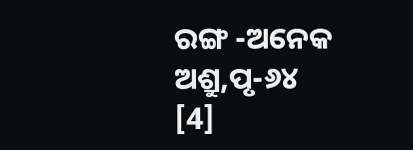ରଙ୍ଗ -ଅନେକ ଅଶ୍ରୁ,ପୃ-୬୪
[4]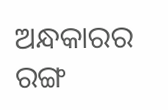ଅନ୍ଧକାରର ରଙ୍ଗ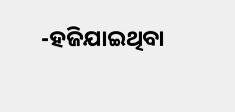-ହଜିଯାଇଥିବା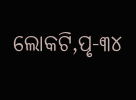ଲୋକଟି,ପୃ-୩୪